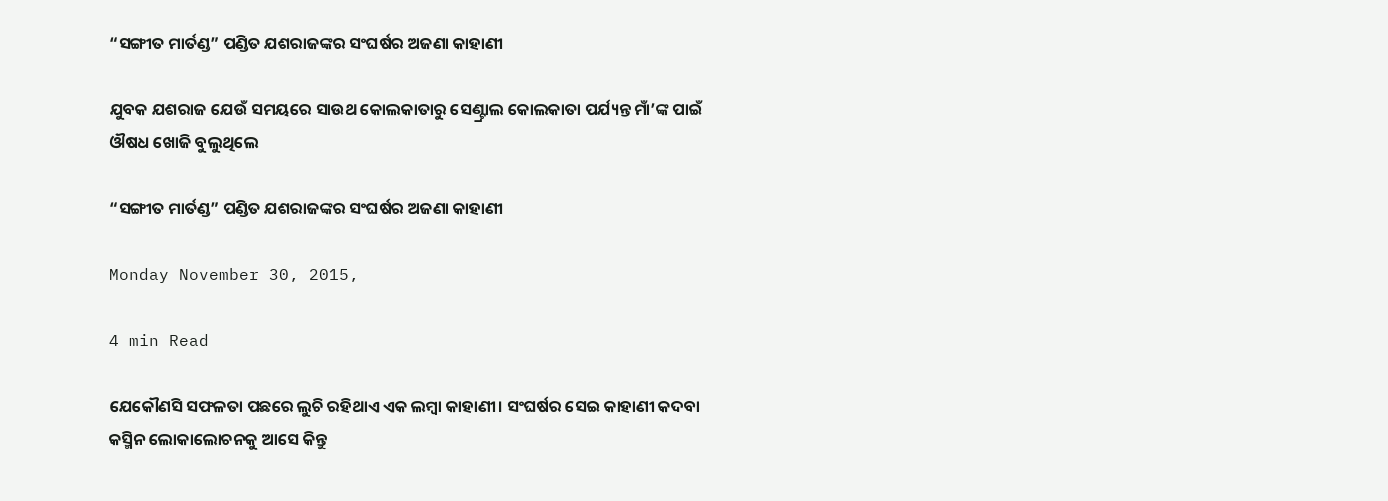“ସଙ୍ଗୀତ ମାର୍ତଣ୍ଡ” ପଣ୍ଡିତ ଯଶରାଜଙ୍କର ସଂଘର୍ଷର ଅଜଣା କାହାଣୀ

ଯୁବକ ଯଶରାଜ ଯେଉଁ ସମୟରେ ସାଉଥ କୋଲକାତାରୁ ସେଣ୍ଟ୍ରାଲ କୋଲକାତା ପର୍ଯ୍ୟନ୍ତ ମାଁ’ଙ୍କ ପାଇଁ ଔଷଧ ଖୋଜି ବୁଲୁଥିଲେ

“ସଙ୍ଗୀତ ମାର୍ତଣ୍ଡ” ପଣ୍ଡିତ ଯଶରାଜଙ୍କର ସଂଘର୍ଷର ଅଜଣା କାହାଣୀ

Monday November 30, 2015,

4 min Read

ଯେକୌଣସି ସଫଳତା ପଛରେ ଲୁଚି ରହିଥାଏ ଏକ ଲମ୍ବା କାହାଣୀ। ସଂଘର୍ଷର ସେଇ କାହାଣୀ କଦବା କସ୍ମିନ ଲୋକାଲୋଚନକୁ ଆସେ କିନ୍ତୁ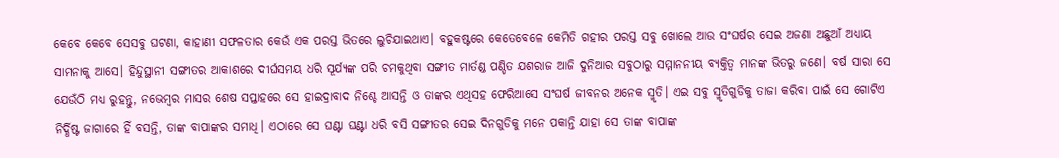କେବେ କେବେ ସେସବୁ ଘଟଣା, କାହାଣୀ ସଫଳତାର କେଉଁ ଏକ ପରସ୍ତ ଭିତରେ ଲୁଚିଯାଇଥାଏ। ବହୁକଷ୍ଟରେ କେତେବେଳେ କେମିତି ଗହୀର ପରସ୍ତ ସବୁ ଖୋଲେ ଆଉ ସଂଘର୍ଷର ସେଇ ଅଜଣା ଅଛୁଆଁ ଅଧ୍ୟାୟ ସାମନାକୁ ଆସେ। ହିନ୍ଦୁସ୍ଥାନୀ ସଙ୍ଗୀତର ଆକାଶରେ ଦୀର୍ଘସମୟ ଧରି ସୂର୍ଯ୍ୟଙ୍କ ପରି ଚମକୁଥିବା ସଙ୍ଗୀତ ମାର୍ତଣ୍ଡ ପଣ୍ଡିତ ଯଶରାଜ ଆଜି ଦୁନିଆର ସବୁଠାରୁ ସମ୍ମାନନୀୟ ବ୍ୟକ୍ତିତ୍ଵ ମାନଙ୍କ ଭିତରୁ ଜଣେ। ବର୍ଷ ସାରା ସେ ଯେଉଁଠି ମଧ୍ୟ ରୁହନ୍ତୁ, ନଭେମ୍ବର ମାସର ଶେଷ ସପ୍ତାହରେ ସେ ହାଇଦ୍ରାବାଦ ନିଶ୍ଚେ ଆସନ୍ତି ଓ ତାଙ୍କର ଏଥିସହ ଫେରିଆସେ ସଂଘର୍ଷ ଜୀବନର ଅନେକ ସ୍ମୃତି। ଏଇ ସବୁ ସ୍ମୃତିଗୁଡିକୁ ତାଜା କରିବା ପାଇଁ ସେ ଗୋଟିଏ ନିର୍ଦ୍ଧିଷ୍ଟ ଜାଗାରେ ହିଁ ବସନ୍ତି, ତାଙ୍କ ବାପାଙ୍କର ସମାଧି। ଏଠାରେ ସେ ଘଣ୍ଟା ଘଣ୍ଟା ଧରି ବସି ସଙ୍ଗୀତର ସେଇ ଦିନଗୁଡିକୁ ମନେ ପକାନ୍ତି ଯାହା ସେ ତାଙ୍କ ବାପାଙ୍କ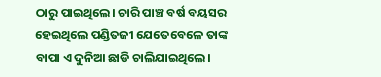ଠାରୁ ପାଇଥିଲେ। ଚାରି ପାଞ୍ଚ ବର୍ଷ ବୟସର ହେଇଥିଲେ ପଣ୍ଡିତଜୀ ଯେତେବେଳେ ତାଙ୍କ ବାପା ଏ ଦୁନିଆ ଛାଡି ଚାଲିଯାଇଥିଲେ।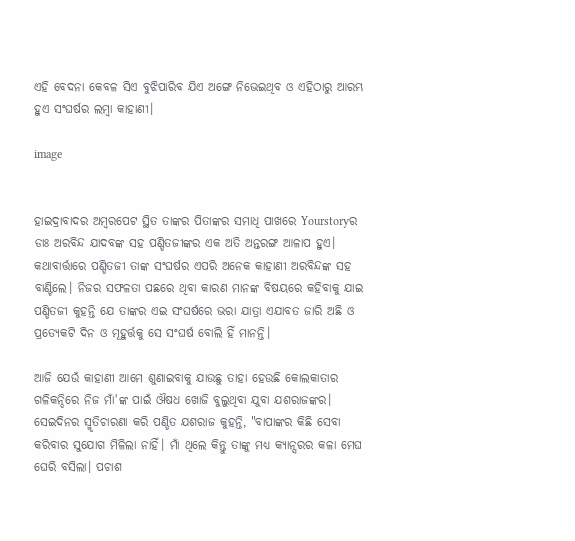ଏହି ବେଦନା କେବଳ ସିଏ ବୁଝିପାରିବ ଯିଏ ଅଙ୍ଗେ ନିଭେଇଥିବ ଓ ଏହିଠାରୁ ଆରମ୍ଭ ହୁଏ ସଂଘର୍ଷର ଲମ୍ବା କାହାଣୀ।

image


ହାଇଦ୍ରାବାଦର ଅମ୍ବରପେଟ ସ୍ଥିତ ତାଙ୍କର ପିତାଙ୍କର ସମାଧି ପାଖରେ Yourstoryର ଡାଃ ଅରବିନ୍ଦ ଯାଦବଙ୍କ ସହ ପଣ୍ଡିତଜୀଙ୍କର ଏକ ଅତି ଅନ୍ତରଙ୍ଗ ଆଳାପ ହୁଏ। କଥାବାର୍ତ୍ତାରେ ପଣ୍ଡିତଜୀ ତାଙ୍କ ସଂଘର୍ଷର ଏପରି ଅନେକ କାହାଣୀ ଅରବିନ୍ଦଙ୍କ ସହ ବାଣ୍ଟିଲେ। ନିଜର ସଫଳତା ପଛରେ ଥିବା କାରଣ ମାନଙ୍କ ବିଷୟରେ କହିବାକୁ ଯାଇ ପଣ୍ଡିତଜୀ କୁହନ୍ତି ଯେ ତାଙ୍କର ଏଇ ସଂଘର୍ଷରେ ଭରା ଯାତ୍ରା ଏଯାବତ ଜାରି ଅଛି ଓ ପ୍ରତ୍ୟେକଟି ଦିନ ଓ ମୂହୁର୍ତ୍ତକୁ ସେ ସଂଘର୍ଷ ବୋଲି ହିଁ ମାନନ୍ତି।

ଆଜି ଯେଉଁ କାହାଣୀ ଆମେ ଶୁଣାଇବାକୁ ଯାଉଛୁ ତାହା ହେଉଛି କୋଲକାତାର ଗଳିକନ୍ଦିରେ ନିଜ ମାଁ'ଙ୍କ ପାଇଁ ଔଷଧ ଖୋଜି ବୁଲୁଥିବା ଯୁବା ଯଶରାଜଙ୍କର। ସେଇଦିନର ସ୍ମୃତିଚାରଣା କରି ପଣ୍ଡିତ ଯଶରାଜ କୁହନ୍ତି, "ବାପାଙ୍କର କିଛି ସେବା କରିବାର ସୁଯୋଗ ମିଳିଲା ନାହିଁ। ମାଁ ଥିଲେ କିନ୍ତୁ ତାଙ୍କୁ ମଧ୍ୟ କ୍ୟାନ୍ସରର କଳା ମେଘ ଘେରି ବସିଲା। ପଚାଶ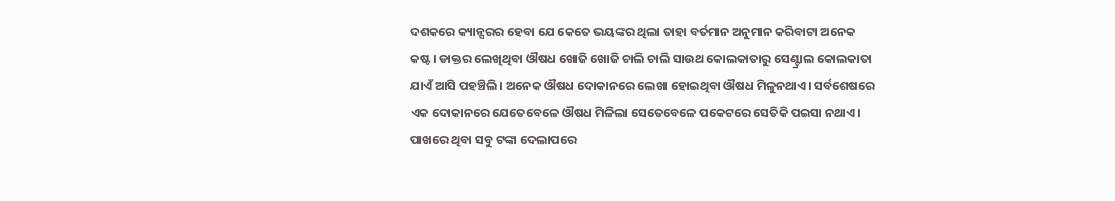ଦଶକରେ କ୍ୟାନ୍ସରର ହେବା ଯେ କେତେ ଭୟଙ୍କର ଥିଲା ତାହା ବର୍ତମାନ ଅନୁମାନ କରିବାଟା ଅନେକ କଷ୍ଟ। ଡାକ୍ତର ଲେଖିଥିବା ଔଷଧ ଖୋଜି ଖୋଜି ଚାଲି ଚାଲି ସାଉଥ କୋଲକାତାରୁ ସେଣ୍ଟ୍ରାଲ କୋଲକାତା ଯାଏଁ ଆସି ପହଞ୍ଚିଲି। ଅନେକ ଔଷଧ ଦୋକାନରେ ଲେଖା ହୋଇଥିବା ଔଷଧ ମିଳୁନଥାଏ। ସର୍ବଶେଷରେ ଏକ ଦୋକାନରେ ଯେତେବେଳେ ଔଷଧ ମିଳିଲା ସେତେବେଳେ ପକେଟରେ ସେତିକି ପଇସା ନଥାଏ। ପାଖରେ ଥିବା ସବୁ ଟଙ୍କା ଦେଲାପରେ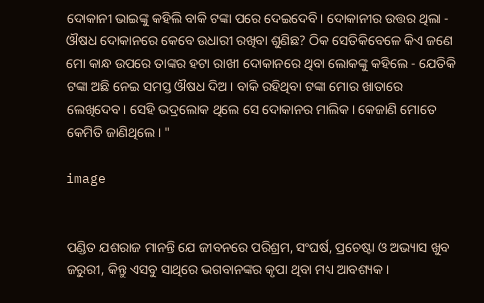ଦୋକାନୀ ଭାଇଙ୍କୁ କହିଲି ବାକି ଟଙ୍କା ପରେ ଦେଇଦେବି। ଦୋକାନୀର ଉତ୍ତର ଥିଲା - ଔଷଧ ଦୋକାନରେ କେବେ ଉଧାରୀ ରଖିବା ଶୁଣିଛ? ଠିକ ସେତିକିବେଳେ କିଏ ଜଣେ ମୋ କାନ୍ଧ ଉପରେ ତାଙ୍କର ହଟା ରାଖୀ ଦୋକାନରେ ଥିବା ଲୋକଙ୍କୁ କହିଲେ - ଯେତିକି ଟଙ୍କା ଅଛି ନେଇ ସମସ୍ତ ଔଷଧ ଦିଅ। ବାକି ରହିଥିବା ଟଙ୍କା ମୋର ଖାତାରେ ଲେଖିଦେବ। ସେହି ଭଦ୍ରଲୋକ ଥିଲେ ସେ ଦୋକାନର ମାଲିକ। କେଜାଣି ମୋତେ କେମିତି ଜାଣିଥିଲେ। "

image


ପଣ୍ଡିତ ଯଶରାଜ ମାନନ୍ତି ଯେ ଜୀବନରେ ପରିଶ୍ରମ, ସଂଘର୍ଷ, ପ୍ରଚେଷ୍ଟା ଓ ଅଭ୍ୟାସ ଖୁବ ଜରୁରୀ, କିନ୍ତୁ ଏସବୁ ସାଥିରେ ଭଗବାନଙ୍କର କୃପା ଥିବା ମଧ୍ୟ ଆବଶ୍ୟକ।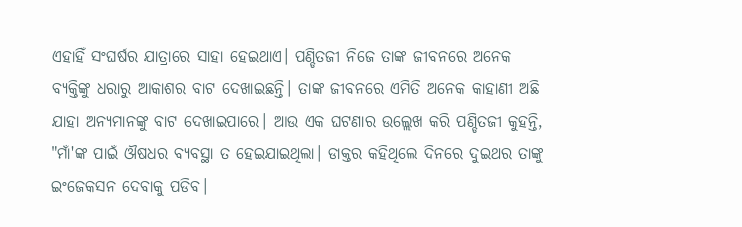ଏହାହିଁ ସଂଘର୍ଷର ଯାତ୍ରାରେ ସାହା ହେଇଥାଏ। ପଣ୍ଡିତଜୀ ନିଜେ ତାଙ୍କ ଜୀବନରେ ଅନେକ ବ୍ୟକ୍ତିଙ୍କୁ ଧରାରୁ ଆକାଶର ବାଟ ଦେଖାଇଛନ୍ତି। ତାଙ୍କ ଜୀବନରେ ଏମିତି ଅନେକ କାହାଣୀ ଅଛି ଯାହା ଅନ୍ୟମାନଙ୍କୁ ବାଟ ଦେଖାଇପାରେ। ଆଉ ଏକ ଘଟଣାର ଉଲ୍ଲେଖ କରି ପଣ୍ଡିତଜୀ କୁହନ୍ତି, "ମାଁ'ଙ୍କ ପାଇଁ ଔଷଧର ବ୍ୟବସ୍ଥା ତ ହେଇଯାଇଥିଲା। ଡାକ୍ତର କହିଥିଲେ ଦିନରେ ଦୁଇଥର ତାଙ୍କୁ ଇଂଜେକସନ ଦେବାକୁ ପଡିବ।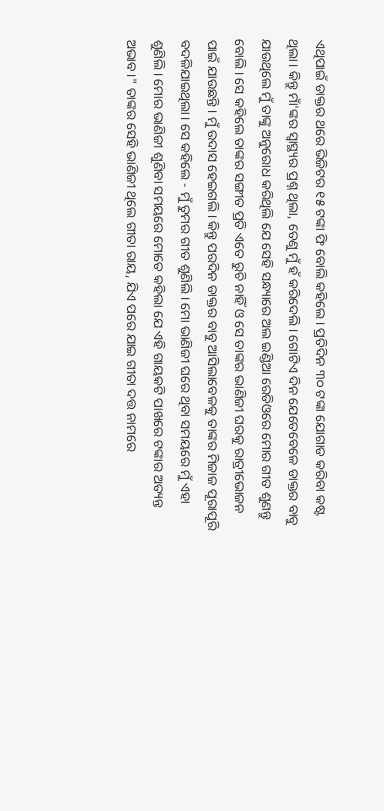ଏଥିପାଇଁ ଡାକ୍ତର ଥରେ ଭିଜିଟର ୧୫ ଟଙ୍କା ଫି ବୋଲି କହିଲେ। ପ୍ରତିଦିନ ୩୦ ଟଙ୍କା ଯୋଗାଡ କରିବା କଷ୍ଟ ଥିଲା। କିନ୍ତୁ ମାଁ'ଙ୍କର ସ୍ୱାସ୍ଥ୍ୟର ପ୍ରଶ୍ନ ଥିଲା, ତେଣୁ ମୁଁ ହଁ କରିଦେଲି। ଗୋଟିଏ ଦିନ ଯେତେବେଳେ ଡାକ୍ତର ବାବୁ ଯାଉଥିଲେ ମୁଁ ତାଙ୍କୁ ଅନୁରୋଧ କରିଥିଲି ଯେ ସେହି ସନ୍ଧ୍ୟାରେ ଅଲ ଇଣ୍ଡିଆ ରେଡିଓରେ ମୋର ଗୀତ ଶୁଣନ୍ତୁ ବୋଲି। ସେ କହିଲେ ତାଙ୍କର ସଙ୍ଗୀତ ପ୍ରତି ଏତେ ରୁଚି ନାହିଁ ଓ ସେ ତାଙ୍କର ଭାଣିଜୀ ଘରକୁ ରାତ୍ରୀଭୋଜନ ପାଇଁ ଯାଉଛନ୍ତି। ମୁଁ ଉଦାସ ହେଇଗଲି। କିନ୍ତୁ ପରଦିନ ଡାକ୍ତର ବାବୁ ଆସିଲାବେଳକୁ ତାଙ୍କର ମିଜାଜ ପୂରାପୂରି ବଦଳିଯାଇଥିଲା। ସେ କହିଲେ - ମୁଁ ତୁମର ଗୀତ ଶୁଣିଲି। ମୋ ଭାଣିଜୀ ଘରେ ଥିବା ସମୟରେ ମୁଁ ଏହା ଶୁଣିଲି। ମୋର ଭାଣିଜୀ ଶୁଣିବା ସମୟରେ ମୋତେ କହିଲା ଯେ ଏହି ଗାୟକଟି ପାଖରେ ଟଙ୍କାର ଅତ୍ୟନ୍ତ ଅଭାବ।" ତାଙ୍କର ସେହି ଭାଣିଜୀ ଥିଲେ ଗୀତା ରାୟ, ଯିଏ ପରେ ଯାଇ ଗୀତା ଦତ୍ତ ନାମରେ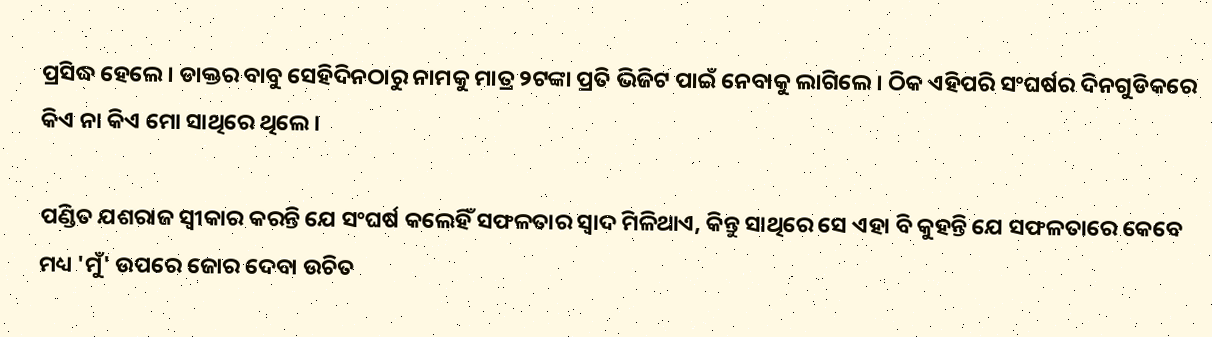ପ୍ରସିଦ୍ଧ ହେଲେ। ଡାକ୍ତର ବାବୁ ସେହିଦିନଠାରୁ ନାମକୁ ମାତ୍ର ୨ଟଙ୍କା ପ୍ରତି ଭିଜିଟ ପାଇଁ ନେବାକୁ ଲାଗିଲେ। ଠିକ ଏହିପରି ସଂଘର୍ଷର ଦିନଗୁଡିକରେ କିଏ ନା କିଏ ମୋ ସାଥିରେ ଥିଲେ।

ପଣ୍ଡିତ ଯଶରାଜ ସ୍ଵୀକାର କରନ୍ତି ଯେ ସଂଘର୍ଷ କଲେହିଁ ସଫଳତାର ସ୍ଵାଦ ମିଳିଥାଏ, କିନ୍ତୁ ସାଥିରେ ସେ ଏହା ବି କୁହନ୍ତି ଯେ ସଫଳତାରେ କେବେ ମଧ୍ୟ 'ମୁଁ' ଉପରେ ଜୋର ଦେବା ଉଚିତ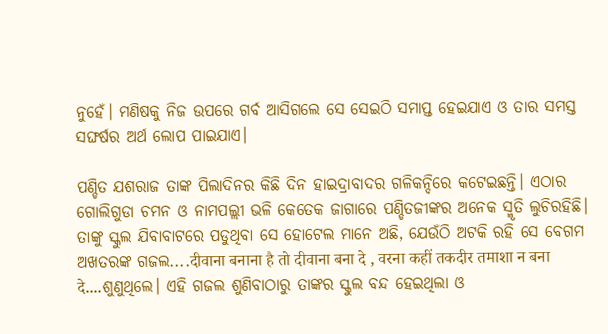ନୁହେଁ। ମଣିଷକୁ ନିଜ ଉପରେ ଗର୍ବ ଆସିଗଲେ ସେ ସେଇଠି ସମାପ୍ତ ହେଇଯାଏ ଓ ତାର ସମସ୍ତ ସଙ୍ଘର୍ଷର ଅର୍ଥ ଲୋପ ପାଇଯାଏ।

ପଣ୍ଡିତ ଯଶରାଜ ତାଙ୍କ ପିଲାଦିନର କିଛି ଦିନ ହାଇଦ୍ରାବାଦର ଗଳିକନ୍ଦିରେ କଟେଇଛନ୍ତି। ଏଠାର ଗୋଲିଗୁଡା ଚମନ ଓ ନାମପଲ୍ଲୀ ଭଳି କେତେକ ଜାଗାରେ ପଣ୍ଡିତଜୀଙ୍କର ଅନେକ ସ୍ମୃତି ଲୁଚିରହିଛି। ତାଙ୍କୁ ସ୍କୁଲ ଯିବାବାଟରେ ପଡୁଥିବା ସେ ହୋଟେଲ ମାନେ ଅଛି, ଯେଉଁଠି ଅଟକି ରହି ସେ ବେଗମ ଅଖତରଙ୍କ ଗଜଲ....दीवाना बनाना है तो दीवाना बना दे , वरना कहीं तकदीर तमाशा न बना दे....ଶୁଣୁଥିଲେ। ଏହି ଗଜଲ ଶୁଣିବାଠାରୁ ତାଙ୍କର ସ୍କୁଲ ବନ୍ଦ ହେଇଥିଲା ଓ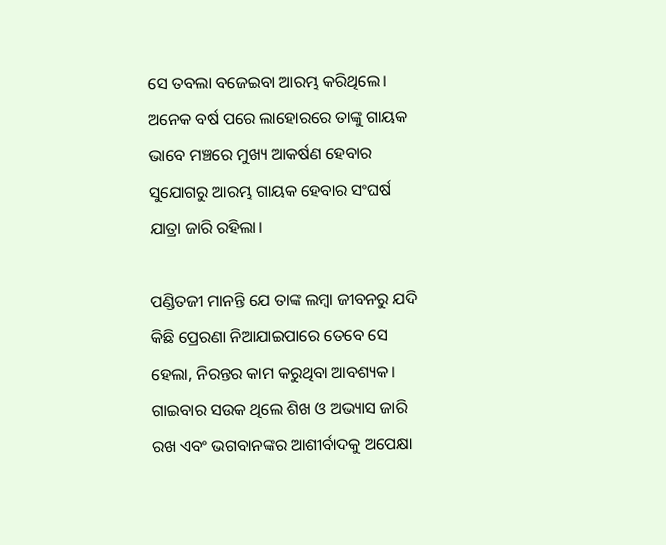ସେ ତବଲା ବଜେଇବା ଆରମ୍ଭ କରିଥିଲେ। ଅନେକ ବର୍ଷ ପରେ ଲାହୋରରେ ତାଙ୍କୁ ଗାୟକ ଭାବେ ମଞ୍ଚରେ ମୁଖ୍ୟ ଆକର୍ଷଣ ହେବାର ସୁଯୋଗରୁ ଆରମ୍ଭ ଗାୟକ ହେବାର ସଂଘର୍ଷ ଯାତ୍ରା ଜାରି ରହିଲା।

ପଣ୍ଡିତଜୀ ମାନନ୍ତି ଯେ ତାଙ୍କ ଲମ୍ବା ଜୀବନରୁ ଯଦି କିଛି ପ୍ରେରଣା ନିଆଯାଇପାରେ ତେବେ ସେ ହେଲା, ନିରନ୍ତର କାମ କରୁଥିବା ଆବଶ୍ୟକ। ଗାଇବାର ସଉକ ଥିଲେ ଶିଖ ଓ ଅଭ୍ୟାସ ଜାରି ରଖ ଏବଂ ଭଗବାନଙ୍କର ଆଶୀର୍ବାଦକୁ ଅପେକ୍ଷା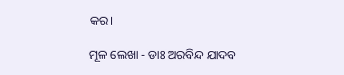କର।

ମୂଳ ଲେଖା - ଡାଃ ଅରବିନ୍ଦ ଯାଦବ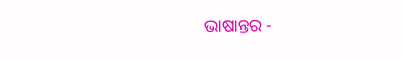ଭାଷାନ୍ତର -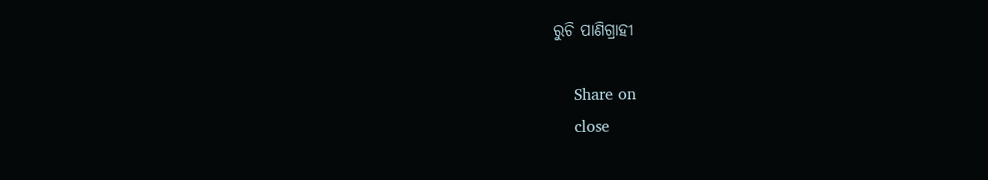ରୁଚି ପାଣିଗ୍ରାହୀ

    Share on
    close